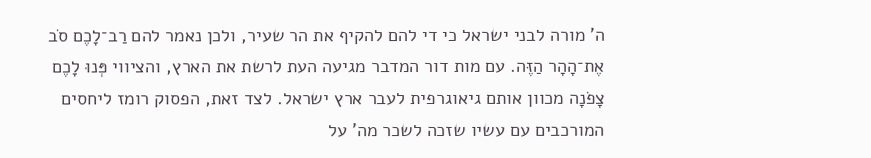ה' מורה לבני ישראל כי די להם להקיף את הר שעיר, ולכן נאמר להם רַב־לָכֶם סֹב אֶת־הָהָר הַזֶּה. עם מות דור המדבר מגיעה העת לרשת את הארץ, והציווי פְּנוּ לָכֶם צָפֹנָה מכוון אותם גיאוגרפית לעבר ארץ ישראל. לצד זאת, הפסוק רומז ליחסים המורכבים עם עשיו שזכה לשכר מה' על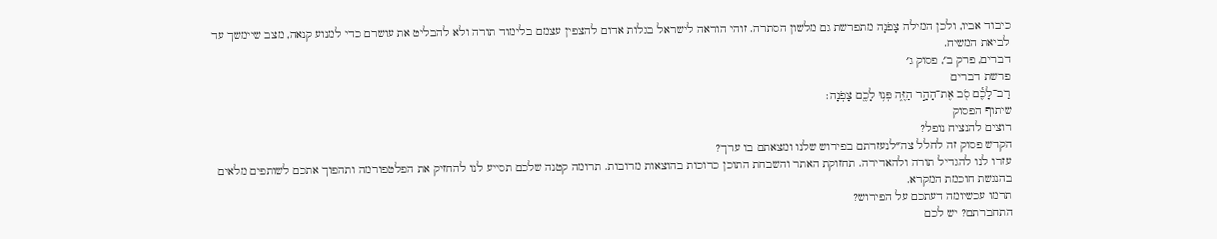כיבוד אביו, ולכן המילה צָפֹנָה מתפרשת גם מלשון הסתרה. זוהי הוראה לישראל בגלות אדום להצפין עצמם בלימוד תורה ולא להבליט את עושרם כדי למנוע קנאה, מצב שיימשך עד לביאת המשיח.
דברים, פרק ב׳, פסוק ג׳
פרשת דברים
רַב־לָכֶ֕ם סֹ֖ב אֶת־הָהָ֣ר הַזֶּ֑ה פְּנ֥וּ לָכֶ֖ם צָפֹֽנָה׃
שיתוף הפסוק
רוצים להנציח נופל?
הקדש פסוק זה לחלל צה״לנעזרתם בפירוש שלנו ומצאתם בו ערך?
עזרו לנו להגדיל תורה ולהאדירה. תחזוקת האתר והשבחת התוכן כרוכות בהוצאות מרובות. תרומה קטנה שלכם תסייע לנו להחזיק את הפלטפורמה ותהפוך אתכם לשותפים מלאים בהנגשת חוכמת המקרא.
תרמו עכשיומה דעתכם על הפירוש?
התחברתם? יש לכם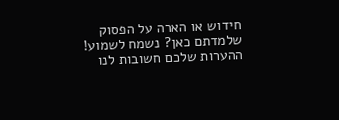חידוש או הארה על הפסוק שלמדתם כאן? נשמח לשמוע!
ההערות שלכם חשובות לנו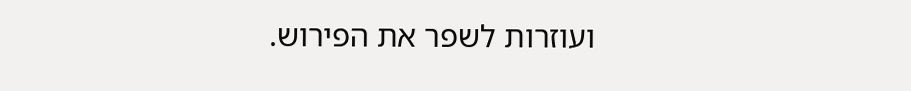ועוזרות לשפר את הפירוש.